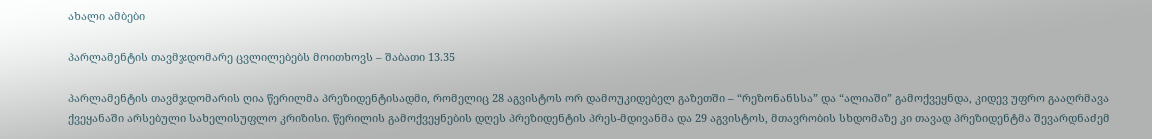ახალი ამბები

პარლამენტის თავმჯდომარე ცვლილებებს მოითხოვს – შაბათი 13.35

პარლამენტის თავმჯდომარის ღია წერილმა პრეზიდენტისადმი, რომელიც 28 აგვისტოს ორ დამოუკიდებელ გაზეთში – “რეზონანსსა” და “ალიაში” გამოქვეყნდა, კიდევ უფრო გააღრმავა ქვეყანაში არსებული სახელისუფლო კრიზისი. წერილის გამოქვეყნების დღეს პრეზიდენტის პრეს-მდივანმა და 29 აგვისტოს, მთავრობის სხდომაზე კი თავად პრეზიდენტმა შევარდნაძემ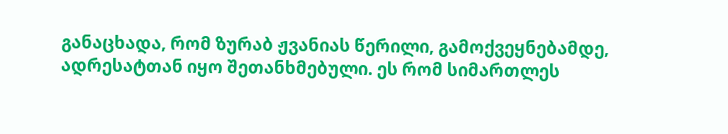განაცხადა, რომ ზურაბ ჟვანიას წერილი, გამოქვეყნებამდე, ადრესატთან იყო შეთანხმებული. ეს რომ სიმართლეს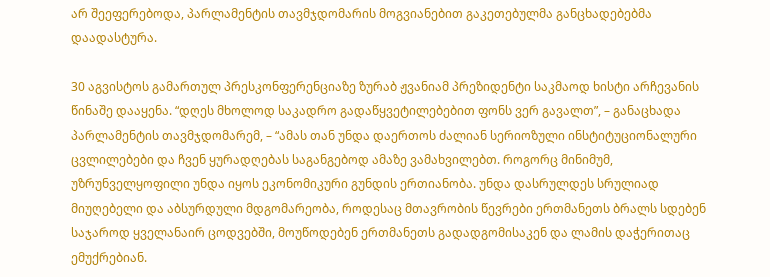არ შეეფერებოდა, პარლამენტის თავმჯდომარის მოგვიანებით გაკეთებულმა განცხადებებმა დაადასტურა.

30 აგვისტოს გამართულ პრესკონფერენციაზე ზურაბ ჟვანიამ პრეზიდენტი საკმაოდ ხისტი არჩევანის წინაშე დააყენა. “დღეს მხოლოდ საკადრო გადაწყვეტილებებით ფონს ვერ გავალთ”, – განაცხადა პარლამენტის თავმჯდომარემ, – “ამას თან უნდა დაერთოს ძალიან სერიოზული ინსტიტუციონალური ცვლილებები და ჩვენ ყურადღებას საგანგებოდ ამაზე ვამახვილებთ. როგორც მინიმუმ, უზრუნველყოფილი უნდა იყოს ეკონომიკური გუნდის ერთიანობა. უნდა დასრულდეს სრულიად მიუღებელი და აბსურდული მდგომარეობა, როდესაც მთავრობის წევრები ერთმანეთს ბრალს სდებენ საჯაროდ ყველანაირ ცოდვებში, მოუწოდებენ ერთმანეთს გადადგომისაკენ და ლამის დაჭერითაც ემუქრებიან.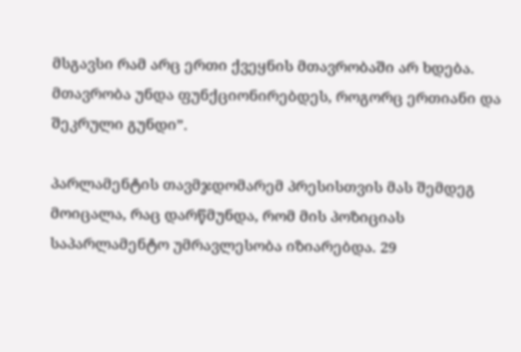მსგავსი რამ არც ერთი ქვეყნის მთავრობაში არ ხდება. მთავრობა უნდა ფუნქციონირებდეს, როგორც ერთიანი და შეკრული გუნდი”.

პარლამენტის თავმჯდომარემ პრესისთვის მას შემდეგ მოიცალა, რაც დარწმუნდა, რომ მის პოზიციას საპარლამენტო უმრავლესობა იზიარებდა. 29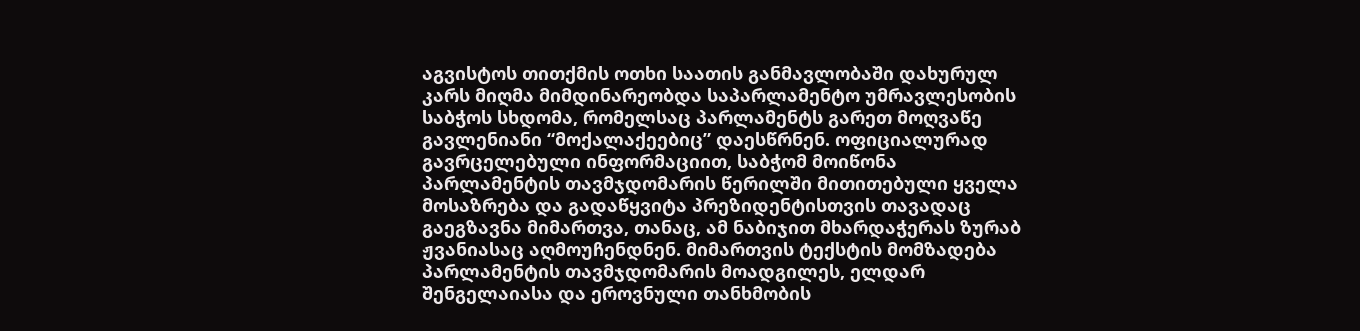აგვისტოს თითქმის ოთხი საათის განმავლობაში დახურულ კარს მიღმა მიმდინარეობდა საპარლამენტო უმრავლესობის საბჭოს სხდომა, რომელსაც პარლამენტს გარეთ მოღვაწე გავლენიანი “მოქალაქეებიც” დაესწრნენ. ოფიციალურად გავრცელებული ინფორმაციით, საბჭომ მოიწონა პარლამენტის თავმჯდომარის წერილში მითითებული ყველა მოსაზრება და გადაწყვიტა პრეზიდენტისთვის თავადაც გაეგზავნა მიმართვა, თანაც, ამ ნაბიჯით მხარდაჭერას ზურაბ ჟვანიასაც აღმოუჩენდნენ. მიმართვის ტექსტის მომზადება პარლამენტის თავმჯდომარის მოადგილეს, ელდარ შენგელაიასა და ეროვნული თანხმობის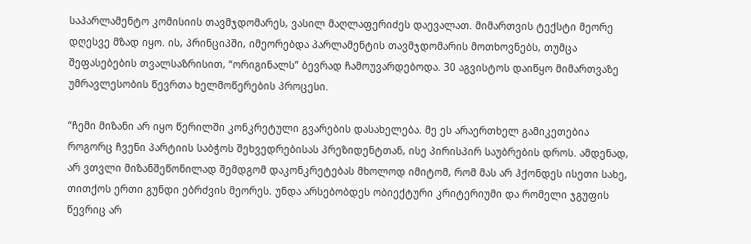საპარლამენტო კომისიის თავმჯდომარეს, ვასილ მაღლაფერიძეს დაევალათ. მიმართვის ტექსტი მეორე დღესვე მზად იყო. ის, პრინციპში, იმეორებდა პარლამენტის თავმჯდომარის მოთხოვნებს, თუმცა შეფასებების თვალსაზრისით, “ორიგინალს” ბევრად ჩამოუვარდებოდა. 30 აგვისტოს დაიწყო მიმართვაზე უმრავლესობის წევრთა ხელმოწერების პროცესი.

“ჩემი მიზანი არ იყო წერილში კონკრეტული გვარების დასახელება. მე ეს არაერთხელ გამიკეთებია როგორც ჩვენი პარტიის საბჭოს შეხვედრებისას პრეზიდენტთან, ისე პირისპირ საუბრების დროს. ამდენად, არ ვთვლი მიზანშეწონილად შემდგომ დაკონკრეტებას მხოლოდ იმიტომ, რომ მას არ ჰქონდეს ისეთი სახე, თითქოს ერთი გუნდი ებრძვის მეორეს. უნდა არსებობდეს ობიექტური კრიტერიუმი და რომელი ჯგუფის წევრიც არ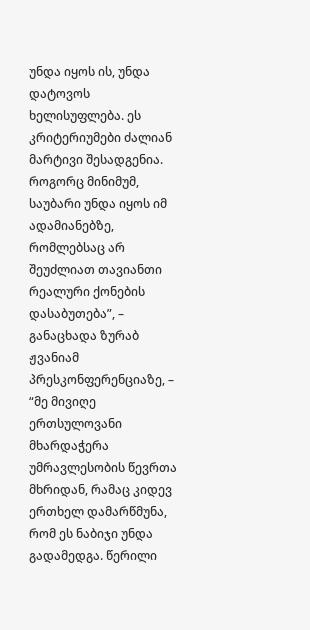უნდა იყოს ის, უნდა დატოვოს ხელისუფლება. ეს კრიტერიუმები ძალიან მარტივი შესადგენია. როგორც მინიმუმ, საუბარი უნდა იყოს იმ ადამიანებზე, რომლებსაც არ შეუძლიათ თავიანთი რეალური ქონების დასაბუთება”, – განაცხადა ზურაბ ჟვანიამ პრესკონფერენციაზე, – “მე მივიღე ერთსულოვანი მხარდაჭერა უმრავლესობის წევრთა მხრიდან, რამაც კიდევ ერთხელ დამარწმუნა, რომ ეს ნაბიჯი უნდა გადამედგა. წერილი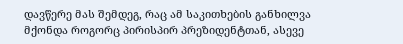დავწერე მას შემდეგ, რაც ამ საკითხების განხილვა მქონდა როგორც პირისპირ პრეზიდენტთან, ასევე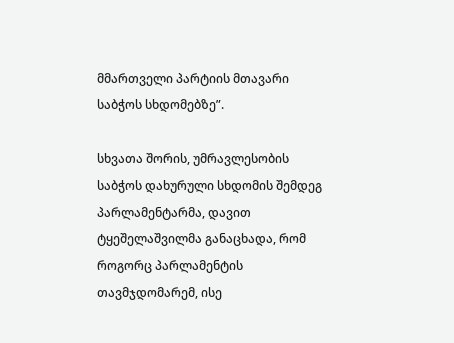მმართველი პარტიის მთავარი საბჭოს სხდომებზე”.

სხვათა შორის, უმრავლესობის საბჭოს დახურული სხდომის შემდეგ პარლამენტარმა, დავით ტყეშელაშვილმა განაცხადა, რომ როგორც პარლამენტის თავმჯდომარემ, ისე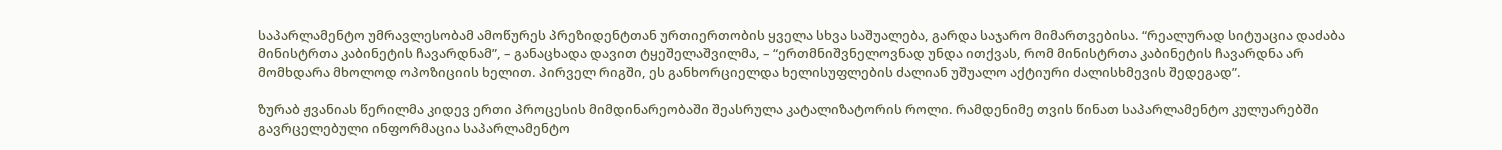საპარლამენტო უმრავლესობამ ამოწურეს პრეზიდენტთან ურთიერთობის ყველა სხვა საშუალება, გარდა საჯარო მიმართვებისა. “რეალურად სიტუაცია დაძაბა მინისტრთა კაბინეტის ჩავარდნამ”, – განაცხადა დავით ტყეშელაშვილმა, – “ერთმნიშვნელოვნად უნდა ითქვას, რომ მინისტრთა კაბინეტის ჩავარდნა არ მომხდარა მხოლოდ ოპოზიციის ხელით. პირველ რიგში, ეს განხორციელდა ხელისუფლების ძალიან უშუალო აქტიური ძალისხმევის შედეგად”.

ზურაბ ჟვანიას წერილმა კიდევ ერთი პროცესის მიმდინარეობაში შეასრულა კატალიზატორის როლი. რამდენიმე თვის წინათ საპარლამენტო კულუარებში გავრცელებული ინფორმაცია საპარლამენტო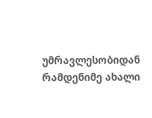უმრავლესობიდან რამდენიმე ახალი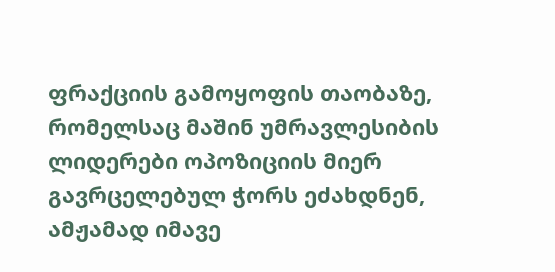ფრაქციის გამოყოფის თაობაზე, რომელსაც მაშინ უმრავლესიბის ლიდერები ოპოზიციის მიერ გავრცელებულ ჭორს ეძახდნენ, ამჟამად იმავე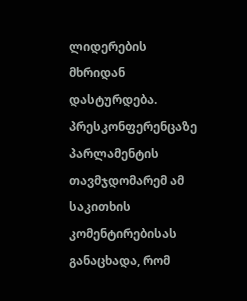ლიდერების მხრიდან დასტურდება. პრესკონფერენცაზე პარლამენტის თავმჯდომარემ ამ საკითხის კომენტირებისას განაცხადა, რომ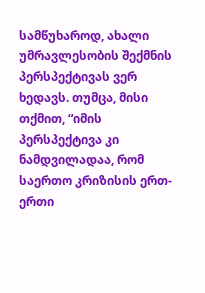სამწუხაროდ, ახალი უმრავლესობის შექმნის პერსპექტივას ვერ ხედავს. თუმცა, მისი თქმით, “იმის პერსპექტივა კი ნამდვილადაა, რომ საერთო კრიზისის ერთ-ერთი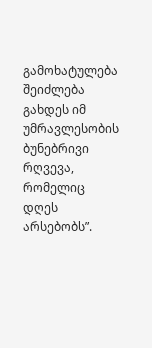გამოხატულება შეიძლება გახდეს იმ უმრავლესობის ბუნებრივი რღვევა, რომელიც დღეს არსებობს”.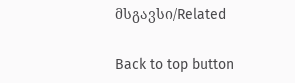მსგავსი/Related

Back to top button